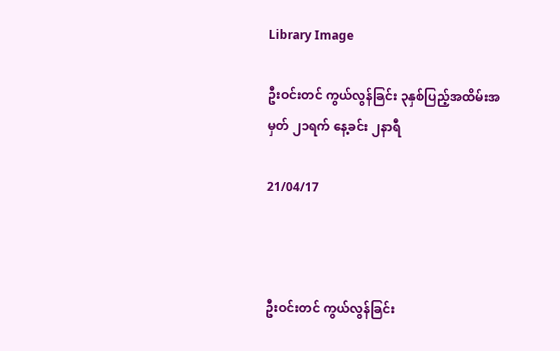Library Image

ဦးဝင်းတင် ကွယ်လွန်ခြင်း ၃နှစ်ပြည့်အထိမ်းအမှတ် ၂၁ရက် နေ့ခင်း ၂နာရီ

21/04/17



ဦးဝင်းတင် ကွယ်လွန်ခြင်း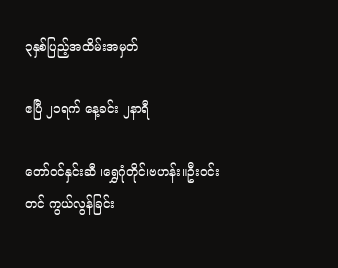၃နှစ်ပြည့်အထိမ်းအမှတ်

ဧပြီ ၂၁ရက် နေ့ခင်း ၂နာရီ

တော်ဝင်နှင်းဆီ ၊ရွှေဂုံတိုင်၊ဗဟန်း။ဦးဝင်းတင် ကွယ်လွန်ခြင်း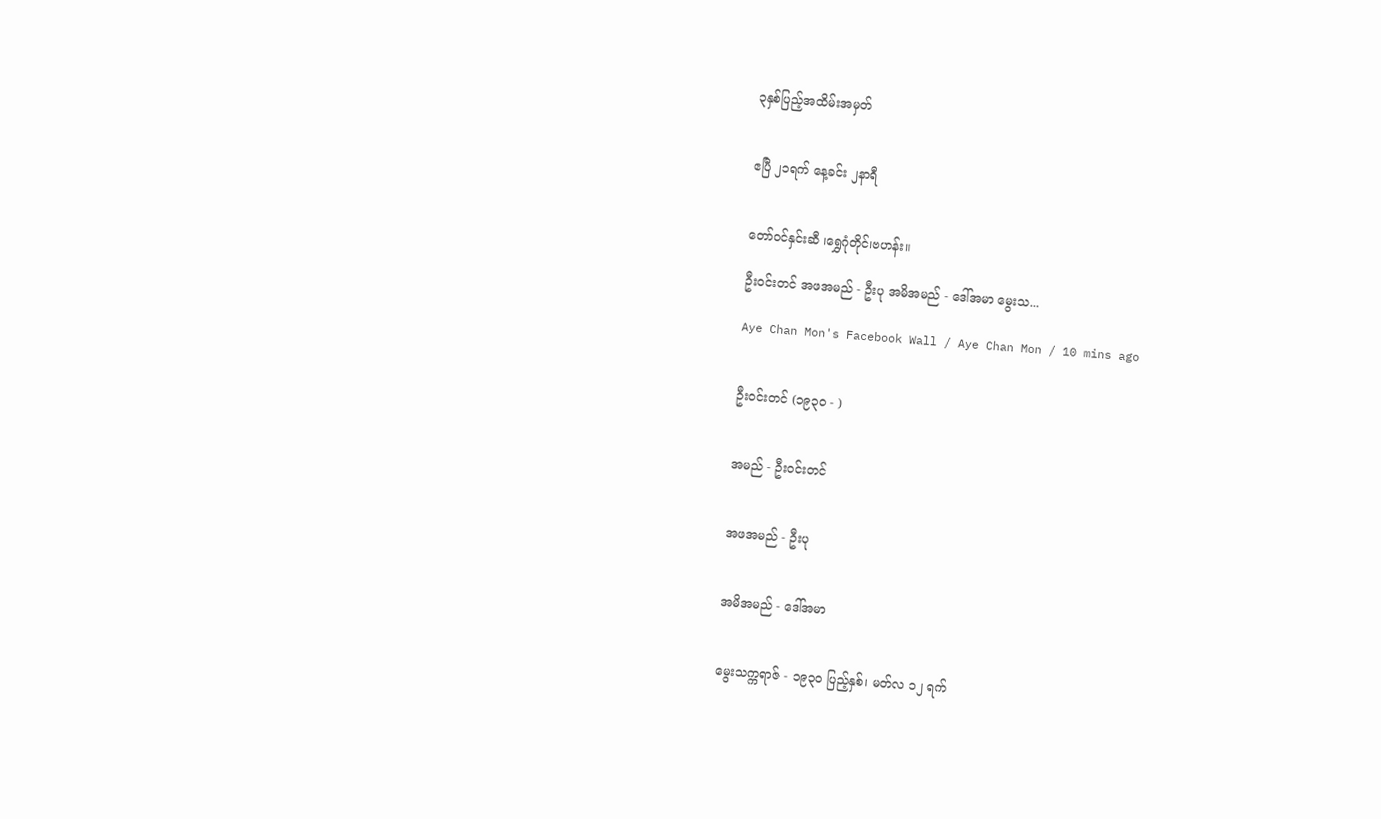၃နှစ်ပြည့်အထိမ်းအမှတ်


ဧပြီ ၂၁ရက် နေ့ခင်း ၂နာရီ


တော်ဝင်နှင်းဆီ ၊ရွှေဂုံတိုင်၊ဗဟန်း။

ဦးဝင်းတင် အဖအမည် - ဦးပု အမိအမည် - ဒေါ်အမာ မွေးသ...

Aye Chan Mon's Facebook Wall / Aye Chan Mon / 10 mins ago


ဦးဝင်းတင် (၁၉၃ဝ - )


အမည် - ဦးဝင်းတင်


အဖအမည် - ဦးပု


အမိအမည် - ဒေါ်အမာ


မွေးသက္ကရာဇ် - ၁၉၃ဝ ပြည့်နှစ်၊ မတ်လ ၁၂ ရက်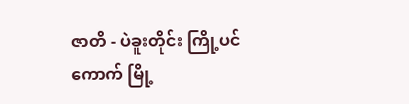ဇာတိ - ပဲခူးတိုင်း ကြို့ပင်ကောက် မြို့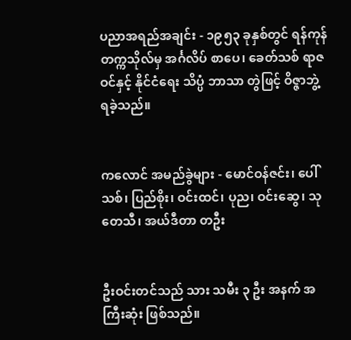ပညာအရည်အချင်း - ၁၉၅၃ ခုနှစ်တွင် ရန်ကုန် တက္ကသိုလ်မှ အင်္ဂလိပ် စာပေ၊ ခေတ်သစ် ရာဇဝင်နှင့် နိုင်ငံရေး သိပ္ပံ ဘာသာ တွဲဖြင့် ဝိဇ္ဇာဘွဲ့ ရခဲ့သည်။


ကလောင် အမည်ခွဲများ - မောင်ဝန်ဇင်း၊ ပေါ်သစ်၊ ပြည်စိုး၊ ဝင်းထင်၊ ပုည၊ ဝင်းဆွေ၊ သုတေသီ၊ အယ်ဒီတာ တဦး


ဦးဝင်းတင်သည် သား သမီး ၃ ဦး အနက် အကြီးဆုံး ဖြစ်သည်။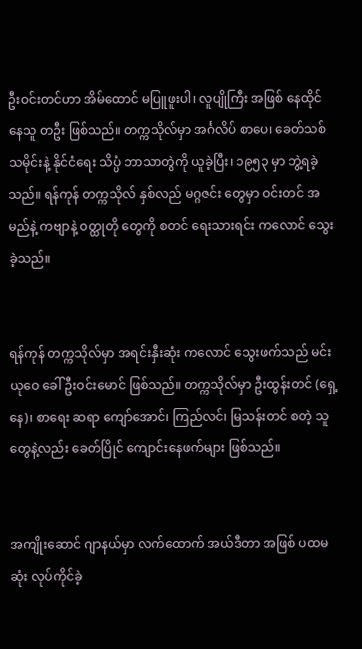ဦးဝင်းတင်ဟာ အိမ်ထောင် မပြူဖူးပါ၊ လူပျိုကြီး အဖြစ် နေထိုင် နေသူ တဦး ဖြစ်သည်။ တက္ကသိုလ်မှာ အင်္ဂလိပ် စာပေ၊ ခေတ်သစ် သမိုင်းနဲ့ နိုင်ငံရေး သိပ္ပံ ဘာသာတွဲကို ယူခဲ့ပြီး၊ ၁၉၅၃ မှာ ဘွဲ့ရခဲ့သည်။ ရန်ကုန် တက္ကသိုလ် နှစ်လည် မဂ္ဂဇင်း တွေမှာ ဝင်းတင် အမည်နဲ့ ကဗျာနဲ့ ဝတ္ထုတို တွေကို စတင် ရေးသားရင်း ကလောင် သွေးခဲ့သည်။


ရန်ကုန် တက္ကသိုလ်မှာ အရင်းနှီးဆုံး ကလောင် သွေးဖက်သည် မင်းယုဝေ ခေါ် ဦးဝင်းမောင် ဖြစ်သည်။ တက္ကသိုလ်မှာ ဦးထွန်းတင် (ရှေ့နေ)၊ စာရေး ဆရာ ကျော်အောင်၊ ကြည်လင်၊ မြသန်းတင် စတဲ့ သူတွေနဲ့လည်း ခေတ်ပြိုင် ကျောင်းနေဖက်များ ဖြစ်သည်။


အကျိုးဆောင် ဂျာနယ်မှာ လက်ထောက် အယ်ဒီတာ အဖြစ် ပထမဆုံး လုပ်ကိုင်ခဲ့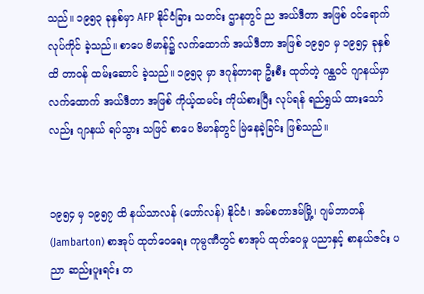သည်။ ၁၉၅၃ ခုနှစ်မှာ AFP နိုင်ငံခြား သတင်း ဌာနတွင် ည အယ်ဒီတာ အဖြစ် ဝင်ရောက် လုပ်ကိုင် ခဲ့သည်။ စာပေ ဗိမာန်၌ လက်ထောက် အယ်ဒီတာ အဖြစ် ၁၉၅ဝ မှ ၁၉၅၄ ခုနှစ်ထိ တာဝန် ထမ်းဆောင် ခဲ့သည်။ ၁၉၅၃ မှာ ဒဂုန်တာရာ ဦးစီး ထုတ်တဲ့ ဂန္ထဝင် ဂျာနယ်မှာ လက်ထောက် အယ်ဒီတာ အဖြစ် ကိုယ့်ထမင်း ကိုယ်စားပြီး လုပ်ရန် ရည်ရွယ် ထားသော်လည်း ဂျာနယ် ရပ်သွား သဖြင် စာပေ ဗိမာန်တွင် မြဲနေခဲ့ခြင်း ဖြစ်သည်။


၁၉၅၄ မှ ၁၉၅၇ ထိ နယ်သာလန် (ဟော်လန်) နိုင်ငံ၊ အမ်စတာဒမ်မြို့၊ ဂျမ်ဘာတန် (Jambarton) စာအုပ် ထုတ်ဝေရေး ကုမ္ပဏီတွင် စာအုပ် ထုတ်ဝေမှု ပညာနှင့် စာနယ်ဇင်း ပညာ ဆည်းပူးရင်း တ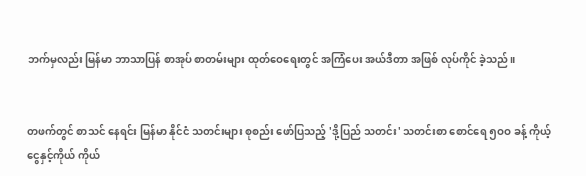ဘက်မှလည်း မြန်မာ ဘာသာပြန် စာအုပ် စာတမ်းများ ထုတ်ဝေရေးတွင် အကြံပေး အယ်ဒီတာ အဖြစ် လုပ်ကိုင် ခဲ့သည်။


တဖက်တွင် စာသင် နေရင်း မြန်မာ နိုင်ငံ သတင်းများ စုစည်း ဖော်ပြသည့် 'ဒို့ပြည် သတင်း' သတင်းစာ စောင်ရေ ၅ဝဝ ခန့် ကိုယ့်ငွေနှင့်ကိုယ် ကိုယ်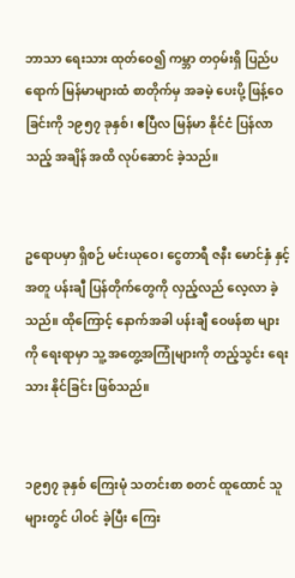ဘာသာ ရေးသား ထုတ်ဝေ၍ ကမ္ဘာ တဝှမ်းရှိ ပြည်ပရောက် မြန်မာများထံ စာတိုက်မှ အခမဲ့ ပေးပို့ ဖြန့်ဝေခြင်းကို ၁၉၅၇ ခုနှစ်၊ ဧပြီလ မြန်မာ နိုင်ငံ ပြန်လာသည့် အချိန် အထိ လုပ်ဆောင် ခဲ့သည်။


ဥရောပမှာ ရှိစဉ် မင်းယုဝေ၊ ငွေတာရီ ဇနီး မောင်နှံ နှင့်အတူ ပန်းချီ ပြန်တိုက်တွေကို လှည့်လည် လေ့လာ ခဲ့သည်။ ထိုကြောင့် နောက်အခါ ပန်းချီ ဝေဖန်စာ များကို ရေးရာမှာ သူ့ အတွေ့အကြုံများကို တည့်သွင်း ရေးသား နိုင်ခြင်း ဖြစ်သည်။


၁၉၅၇ ခုနှစ် ကြေးမုံ သတင်းစာ စတင် ထူထောင် သူများတွင် ပါဝင် ခဲ့ပြီး ကြေး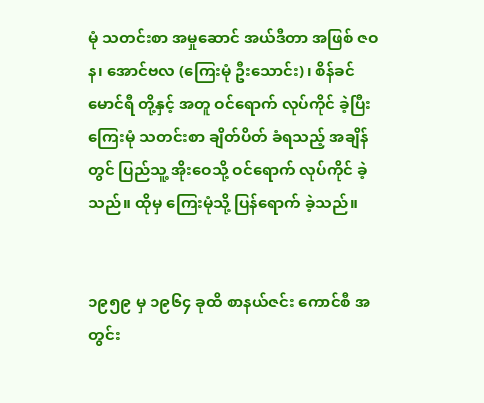မုံ သတင်းစာ အမှုဆောင် အယ်ဒီတာ အဖြစ် ဇဝန၊ အောင်ဗလ (ကြေးမုံ ဦးသောင်း)၊ စိန်ခင်မောင်ရီ တို့နှင့် အတူ ဝင်ရောက် လုပ်ကိုင် ခဲ့ပြီး ကြေးမုံ သတင်းစာ ချိတ်ပိတ် ခံရသည့် အချိန်တွင် ပြည်သူ့ အိုးဝေသို့ ဝင်ရောက် လုပ်ကိုင် ခဲ့သည်။ ထိုမှ ကြေးမုံသို့ ပြန်ရောက် ခဲ့သည်။


၁၉၅၉ မှ ၁၉၆၄ ခုထိ စာနယ်ဇင်း ကောင်စီ အတွင်း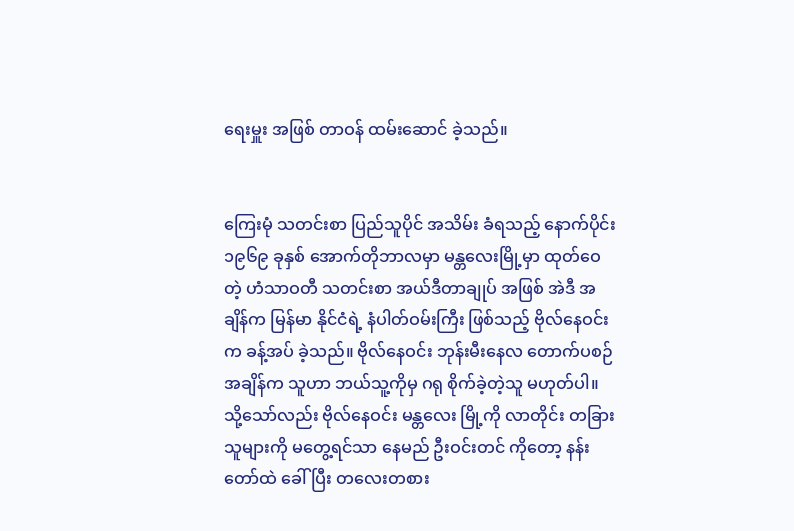ရေးမှူး အဖြစ် တာဝန် ထမ်းဆောင် ခဲ့သည်။


ကြေးမုံ သတင်းစာ ပြည်သူပိုင် အသိမ်း ခံရသည့် နောက်ပိုင်း ၁၉၆၉ ခုနှစ် အောက်တိုဘာလမှာ မန္တလေးမြို့မှာ ထုတ်ဝေတဲ့ ဟံသာဝတီ သတင်းစာ အယ်ဒီတာချုပ် အဖြစ် အဲဒီ အချိန်က မြန်မာ နိုင်ငံရဲ့ နံပါတ်ဝမ်းကြီး ဖြစ်သည့် ဗိုလ်နေဝင်းက ခန့်အပ် ခဲ့သည်။ ဗိုလ်နေဝင်း ဘုန်းမီးနေလ တောက်ပစဉ် အချိန်က သူဟာ ဘယ်သူ့ကိုမှ ဂရု စိုက်ခဲ့တဲ့သူ မဟုတ်ပါ။ သို့သော်လည်း ဗိုလ်နေဝင်း မန္တလေး မြို့ကို လာတိုင်း တခြား သူများကို မတွေ့ရင်သာ နေမည် ဦးဝင်းတင် ကိုတော့ နန်းတော်ထဲ ခေါ်ပြီး တလေးတစား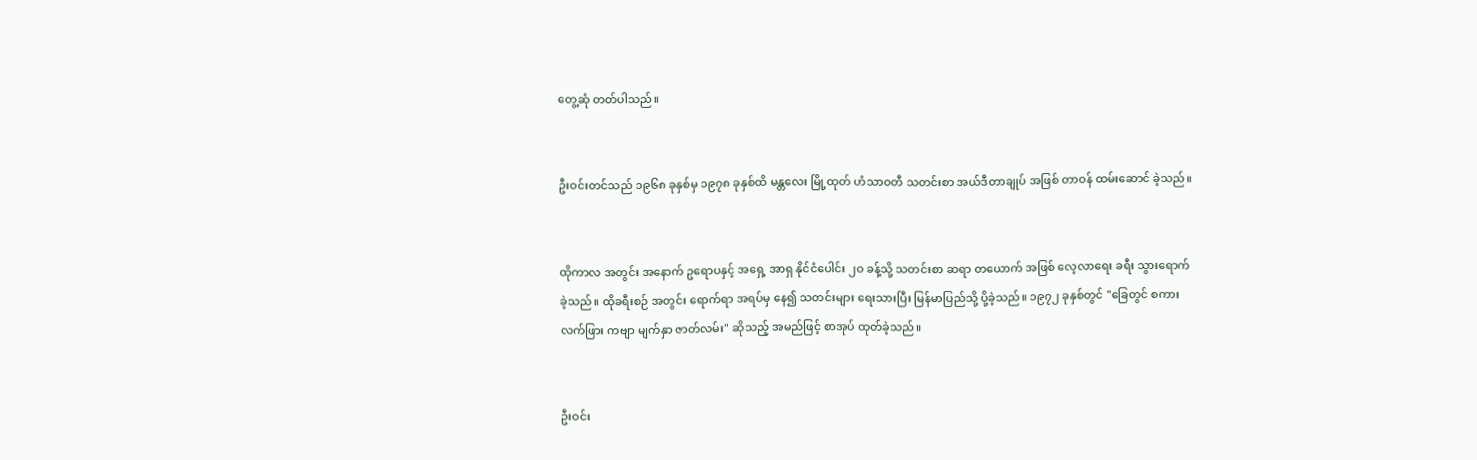တွေ့ဆုံ တတ်ပါသည်။


ဦးဝင်းတင်သည် ၁၉၆၈ ခုနှစ်မှ ၁၉၇၈ ခုနှစ်ထိ မန္တလေး မြို့ထုတ် ဟံသာဝတီ သတင်းစာ အယ်ဒီတာချုပ် အဖြစ် တာဝန် ထမ်းဆောင် ခဲ့သည်။


ထိုကာလ အတွင်း အနောက် ဥရောပနှင့် အရှေ့ အာရှ နိုင်ငံပေါင်း ၂ဝ ခန့်သို့ သတင်းစာ ဆရာ တယောက် အဖြစ် လေ့လာရေး ခရီး သွားရောက် ခဲ့သည်။ ထိုခရီးစဉ် အတွင်း ရောက်ရာ အရပ်မှ နေ၍ သတင်းများ ရေးသားပြီး မြန်မာပြည်သို့ ပို့ခဲ့သည်။ ၁၉၇၂ ခုနှစ်တွင် "ခြေတွင် စကား လက်ဖြား ကဗျာ မျက်နှာ ဇာတ်လမ်း" ဆိုသည့် အမည်ဖြင့် စာအုပ် ထုတ်ခဲ့သည်။


ဦးဝင်း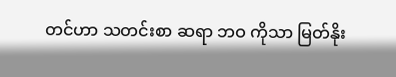တင်ဟာ သတင်းစာ ဆရာ ဘဝ ကိုသာ မြတ်နိုး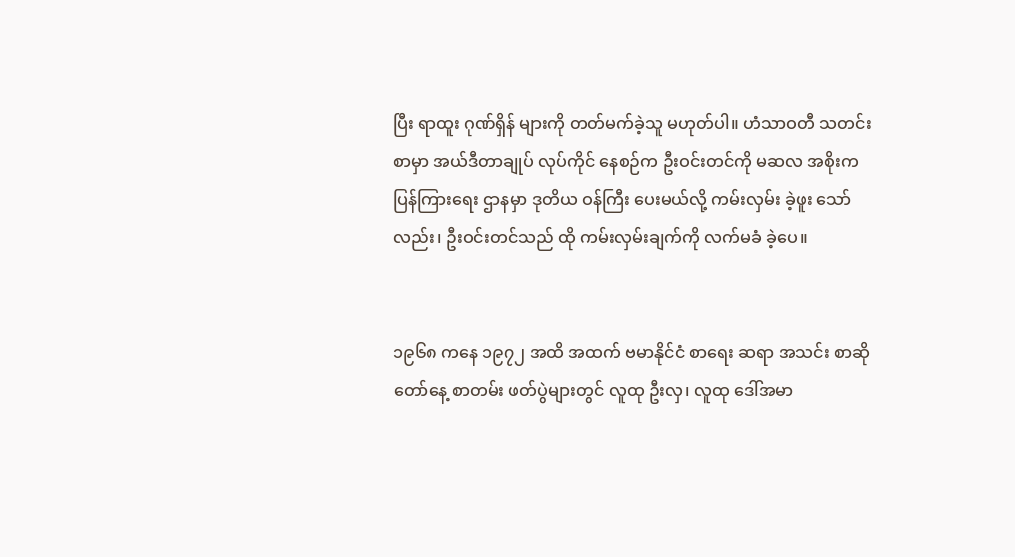ပြီး ရာထူး ဂုဏ်ရှိန် များကို တတ်မက်ခဲ့သူ မဟုတ်ပါ။ ဟံသာဝတီ သတင်းစာမှာ အယ်ဒီတာချုပ် လုပ်ကိုင် နေစဉ်က ဦးဝင်းတင်ကို မဆလ အစိုးက ပြန်ကြားရေး ဌာနမှာ ဒုတိယ ဝန်ကြီး ပေးမယ်လို့ ကမ်းလှမ်း ခဲ့ဖူး သော်လည်း၊ ဦးဝင်းတင်သည် ထို ကမ်းလှမ်းချက်ကို လက်မခံ ခဲ့ပေ။


၁၉၆၈ ကနေ ၁၉၇၂ အထိ အထက် ဗမာနိုင်ငံ စာရေး ဆရာ အသင်း စာဆိုတော်နေ့ စာတမ်း ဖတ်ပွဲများတွင် လူထု ဦးလှ၊ လူထု ဒေါ်အမာ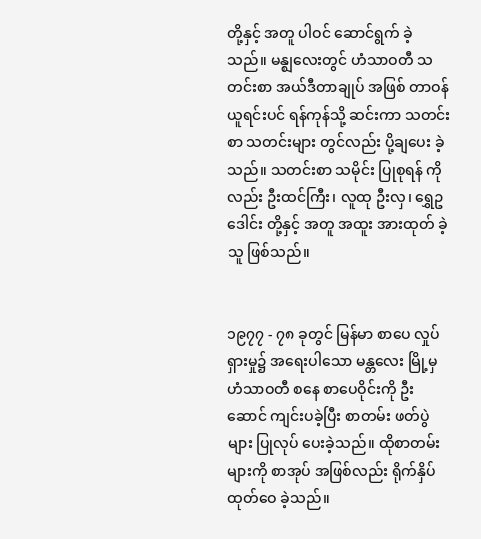တို့နှင့် အတူ ပါဝင် ဆောင်ရွက် ခဲ့သည်။ မန္ဈလေးတွင် ဟံသာဝတီ သတင်းစာ အယ်ဒီတာချုပ် အဖြစ် တာဝန် ယူရင်းပင် ရန်ကုန်သို့ ဆင်းကာ သတင်းစာ သတင်းများ တွင်လည်း ပို့ချပေး ခဲ့သည်။ သတင်းစာ သမိုင်း ပြုစုရန် ကိုလည်း ဦးထင်ကြီး၊ လူထု ဦးလှ၊ ရွှေဥဒေါင်း တို့နှင့် အတူ အထူး အားထုတ် ခဲ့သူ ဖြစ်သည်။


၁၉၇၇ - ၇၈ ခုတွင် မြန်မာ စာပေ လှုပ်ရှားမှု၌ အရေးပါသော မန္တလေး မြို့မှ ဟံသာဝတီ စနေ စာပေဝိုင်းကို ဦးဆောင် ကျင်းပခဲ့ပြီး စာတမ်း ဖတ်ပွဲများ ပြုလုပ် ပေးခဲ့သည်။ ထိုစာတမ်း များကို စာအုပ် အဖြစ်လည်း ရိုက်နှိပ် ထုတ်ဝေ ခဲ့သည်။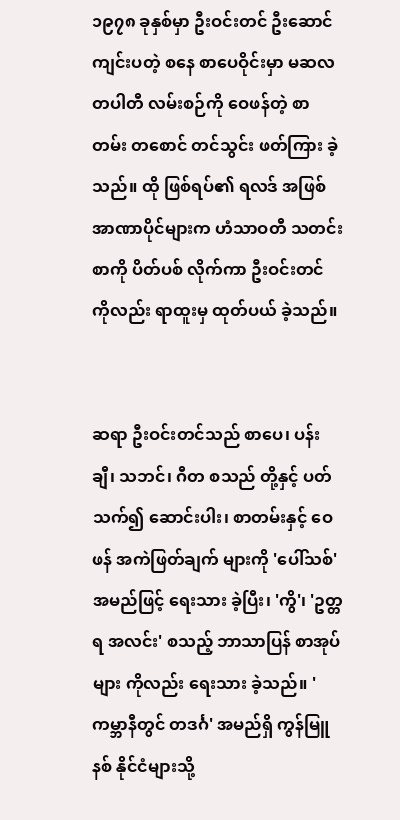၁၉၇၈ ခုနှစ်မှာ ဦးဝင်းတင် ဦးဆောင် ကျင်းပတဲ့ စနေ စာပေဝိုင်းမှာ မဆလ တပါတီ လမ်းစဉ်ကို ဝေဖန်တဲ့ စာတမ်း တစောင် တင်သွင်း ဖတ်ကြား ခဲ့သည်။ ထို ဖြစ်ရပ်၏ ရလဒ် အဖြစ် အာဏာပိုင်များက ဟံသာဝတီ သတင်းစာကို ပိတ်ပစ် လိုက်ကာ ဦးဝင်းတင် ကိုလည်း ရာထူးမှ ထုတ်ပယ် ခဲ့သည်။


ဆရာ ဦးဝင်းတင်သည် စာပေ၊ ပန်းချီ၊ သဘင်၊ ဂီတ စသည် တို့နှင့် ပတ်သက်၍ ဆောင်းပါး၊ စာတမ်းနှင့် ဝေဖန် အကဲဖြတ်ချက် များကို 'ပေါ်သစ်' အမည်ဖြင့် ရေးသား ခဲ့ပြီး၊ 'ကွိ'၊ 'ဥတ္တရ အလင်း' စသည့် ဘာသာပြန် စာအုပ်များ ကိုလည်း ရေးသား ခဲ့သည်။ 'ကမ္ဘာနီတွင် တဒင်္ဂ' အမည်ရှိ ကွန်မြူနစ် နိုင်ငံများသို့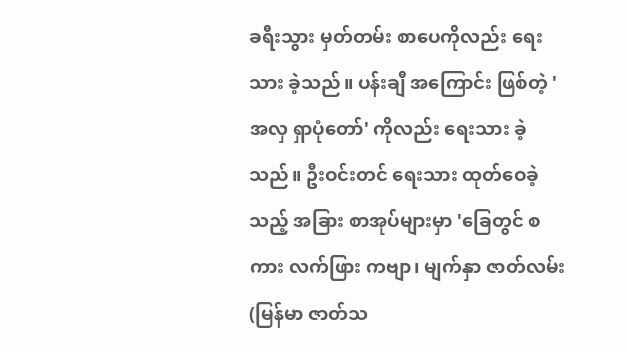ခရီးသွား မှတ်တမ်း စာပေကိုလည်း ရေးသား ခဲ့သည်။ ပန်းချီ အကြောင်း ဖြစ်တဲ့ 'အလှ ရှာပုံတော်' ကိုလည်း ရေးသား ခဲ့သည်။ ဦးဝင်းတင် ရေးသား ထုတ်ဝေခဲ့သည့် အခြား စာအုပ်များမှာ 'ခြေတွင် စကား လက်ဖြား ကဗျာ၊ မျက်နှာ ဇာတ်လမ်း (မြန်မာ ဇာတ်သ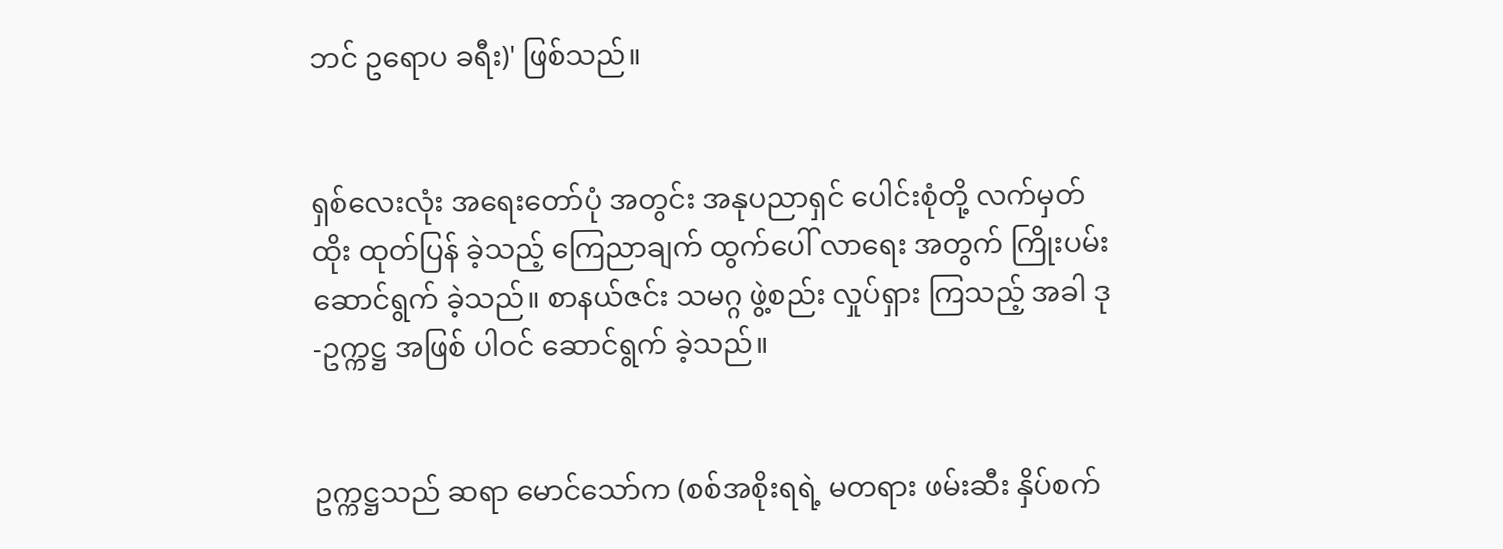ဘင် ဥရောပ ခရီး)' ဖြစ်သည်။


ရှစ်လေးလုံး အရေးတော်ပုံ အတွင်း အနုပညာရှင် ပေါင်းစုံတို့ လက်မှတ်ထိုး ထုတ်ပြန် ခဲ့သည့် ကြေညာချက် ထွက်ပေါ် လာရေး အတွက် ကြိုးပမ်း ဆောင်ရွက် ခဲ့သည်။ စာနယ်ဇင်း သမဂ္ဂ ဖွဲ့စည်း လှုပ်ရှား ကြသည့် အခါ ဒု-ဥက္ကဋ္ဌ အဖြစ် ပါဝင် ဆောင်ရွက် ခဲ့သည်။


ဥက္ကဋ္ဌသည် ဆရာ မောင်သော်က (စစ်အစိုးရရဲ့ မတရား ဖမ်းဆီး နှိပ်စက်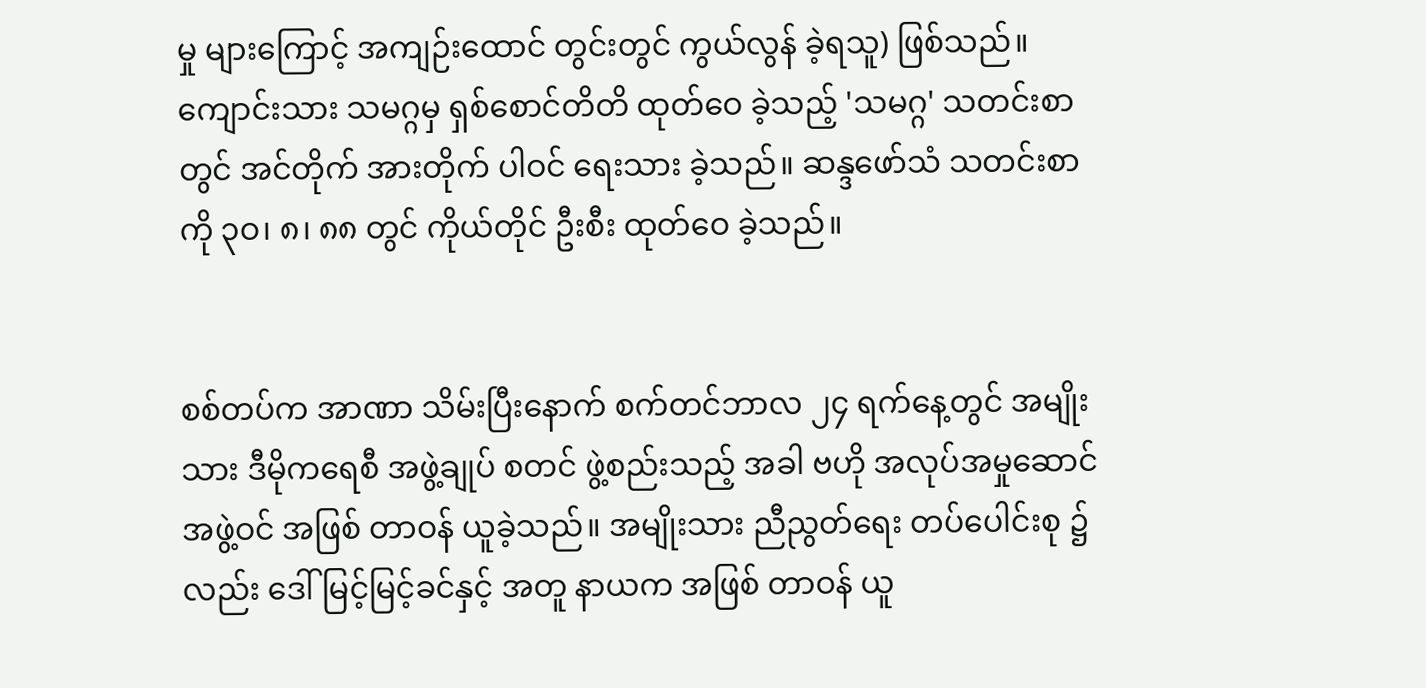မှု များကြောင့် အကျဉ်းထောင် တွင်းတွင် ကွယ်လွန် ခဲ့ရသူ) ဖြစ်သည်။ ကျောင်းသား သမဂ္ဂမှ ရှစ်စောင်တိတိ ထုတ်ဝေ ခဲ့သည့် 'သမဂ္ဂ' သတင်းစာတွင် အင်တိုက် အားတိုက် ပါဝင် ရေးသား ခဲ့သည်။ ဆန္ဒဖော်သံ သတင်းစာကို ၃ဝ၊ ၈၊ ၈၈ တွင် ကိုယ်တိုင် ဦးစီး ထုတ်ဝေ ခဲ့သည်။


စစ်တပ်က အာဏာ သိမ်းပြီးနောက် စက်တင်ဘာလ ၂၄ ရက်နေ့တွင် အမျိုးသား ဒီမိုကရေစီ အဖွဲ့ချုပ် စတင် ဖွဲ့စည်းသည့် အခါ ဗဟို အလုပ်အမှုဆောင် အဖွဲ့ဝင် အဖြစ် တာဝန် ယူခဲ့သည်။ အမျိုးသား ညီညွတ်ရေး တပ်ပေါင်းစု ၌လည်း ဒေါ်မြင့်မြင့်ခင်နှင့် အတူ နာယက အဖြစ် တာဝန် ယူ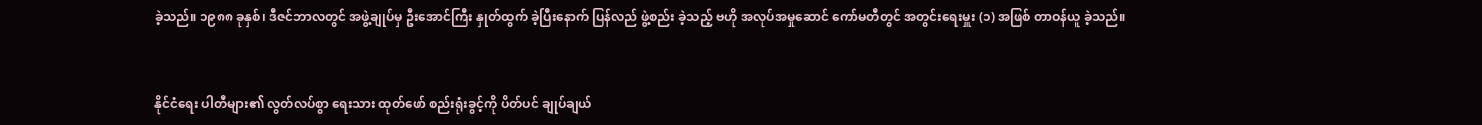ခဲ့သည်။ ၁၉၈၈ ခုနှစ်၊ ဒီဇင်ဘာလတွင် အဖွဲ့ချုပ်မှ ဦးအောင်ကြီး နှုတ်ထွက် ခဲ့ပြီးနောက် ပြန်လည် ဖွဲ့စည်း ခဲ့သည့် ဗဟို အလုပ်အမှုဆောင် ကော်မတီတွင် အတွင်းရေးမှူး (၁) အဖြစ် တာဝန်ယူ ခဲ့သည်။


နိုင်ငံရေး ပါတီများ၏ လွတ်လပ်စွာ ရေးသား ထုတ်ဖော် စည်းရုံးခွင့်ကို ပိတ်ပင် ချုပ်ချယ်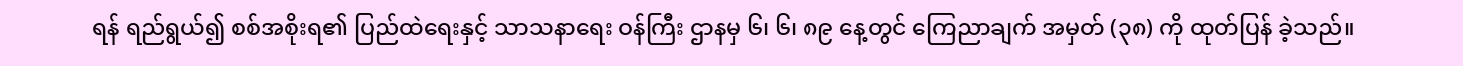ရန် ရည်ရွယ်၍ စစ်အစိုးရ၏ ပြည်ထဲရေးနှင့် သာသနာရေး ဝန်ကြီး ဌာနမှ ၆၊ ၆၊ ၈၉ နေ့တွင် ကြေညာချက် အမှတ် (၃၈) ကို ထုတ်ပြန် ခဲ့သည်။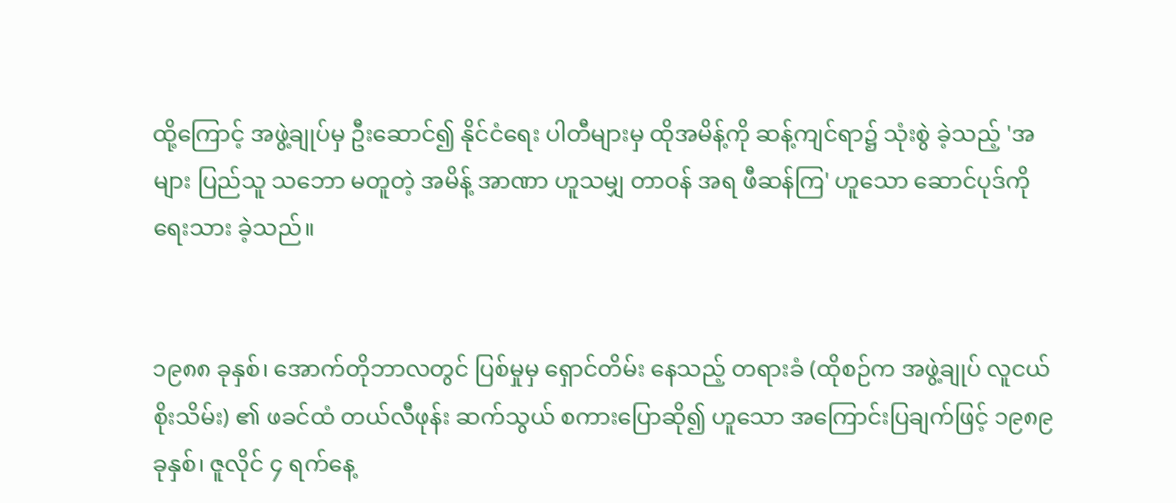ထို့ကြောင့် အဖွဲ့ချုပ်မှ ဦးဆောင်၍ နိုင်ငံရေး ပါတီများမှ ထိုအမိန့်ကို ဆန့်ကျင်ရာ၌ သုံးစွဲ ခဲ့သည့် 'အများ ပြည်သူ သဘော မတူတဲ့ အမိန့် အာဏာ ဟူသမျှ တာဝန် အရ ဖီဆန်ကြ' ဟူသော ဆောင်ပုဒ်ကို ရေးသား ခဲ့သည်။


၁၉၈၈ ခုနှစ်၊ အောက်တိုဘာလတွင် ပြစ်မှုမှ ရှောင်တိမ်း နေသည့် တရားခံ (ထိုစဉ်က အဖွဲ့ချုပ် လူငယ် စိုးသိမ်း) ၏ ဖခင်ထံ တယ်လီဖုန်း ဆက်သွယ် စကားပြောဆို၍ ဟူသော အကြောင်းပြချက်ဖြင့် ၁၉၈၉ ခုနှစ်၊ ဇူလိုင် ၄ ရက်နေ့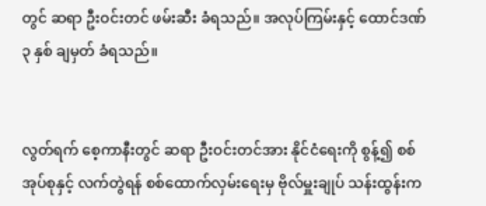တွင် ဆရာ ဦးဝင်းတင် ဖမ်းဆီး ခံရသည်။ အလုပ်ကြမ်းနှင့် ထောင်ဒဏ် ၃ နှစ် ချမှတ် ခံရသည်။


လွတ်ရက် စေ့ကာနီးတွင် ဆရာ ဦးဝင်းတင်အား နိုင်ငံရေးကို စွန့်၍ စစ်အုပ်စုနှင့် လက်တွဲရန် စစ်ထောက်လှမ်းရေးမှ ဗိုလ်မှူးချုပ် သန်းထွန်းက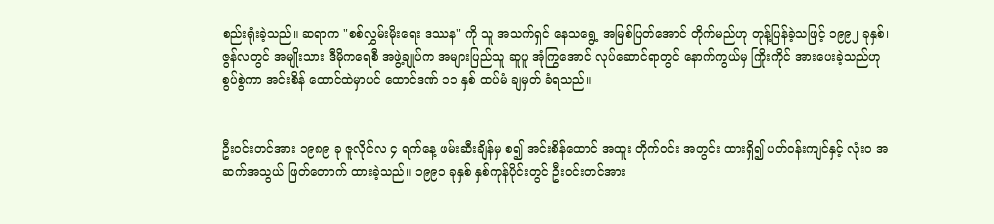စည်းရုံးခဲ့သည်။ ဆရာက "စစ်လွှမ်းမိုးရေး ဒဿန" ကို သူ အသက်ရှင် နေသရွေ့ အမြစ်ပြတ်အောင် တိုက်မည်ဟု တုန့်ပြန်ခဲ့သဖြင့် ၁၉၉၂ ခုနှစ်၊ ဇွန်လတွင် အမျိုးသား ဒီမိုကရေစီ အဖွဲ့ချုပ်က အများပြည်သူ ဆူပူ အုံကြွအောင် လုပ်ဆောင်ရာတွင် နောက်ကွယ်မှ ကြိုးကိုင် အားပေးခဲ့သည်ဟု စွပ်စွဲကာ အင်းစိန် ထောင်ထဲမှာပင် ထောင်ဒဏ် ၁၁ နှစ် ထပ်မံ ချမှတ် ခံရသည်။


ဦးဝင်းတင်အား ၁၉၈၉ ခု ဇူလိုင်လ ၄ ရက်နေ့ ဖမ်းဆီးချိန်မှ စ၍ အင်းစိန်ထောင် အထူး တိုက်ဝင်း အတွင်း ထားရှိ၍ ပတ်ဝန်းကျင်နှင့် လုံးဝ အဆက်အသွယ် ဖြတ်တောက် ထားခဲ့သည်။ ၁၉၉၁ ခုနှစ် နှစ်ကုန်ပိုင်းတွင် ဦးဝင်းတင်အား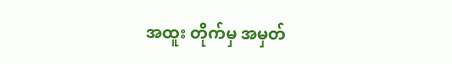အထူး တိုက်မှ အမှတ်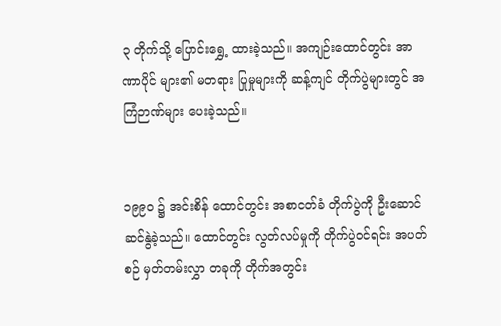၃ တိုက်သို့ ပြောင်းရွှေ့ ထားခဲ့သည်။ အကျဉ်းထောင်တွင်း အာဏာပိုင် များ၏ မတရား ပြုမှုများကို ဆန့်ကျင် တိုက်ပွဲများတွင် အကြံဉာဏ်များ ပေးခဲ့သည်။


၁၉၉ဝ ၌ အင်းစိန် ထောင်တွင်း အစာငတ်ခံ တိုက်ပွဲကို ဦးဆောင် ဆင်နွဲခဲ့သည်။ ထောင်တွင်း လွတ်လပ်မှုကို တိုက်ပွဲဝင်ရင်း အပတ်စဉ် မှတ်တမ်းလွှာ တခုကို တိုက်အတွင်း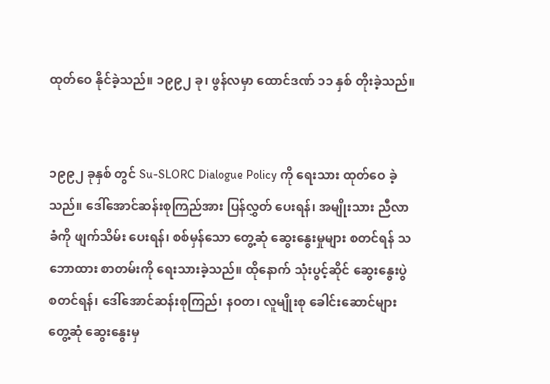ထုတ်ဝေ နိုင်ခဲ့သည်။ ၁၉၉၂ ခု၊ ဖွန်လမှာ ထောင်ဒဏ် ၁၁ နှစ် တိုးခဲ့သည်။


၁၉၉၂ ခုနှစ် တွင် Su-SLORC Dialogue Policy ကို ရေးသား ထုတ်ဝေ ခဲ့သည်။ ဒေါ်အောင်ဆန်းစုကြည်အား ပြန်လွှတ် ပေးရန်၊ အမျိုးသား ညီလာခံကို ဖျက်သိမ်း ပေးရန်၊ စစ်မှန်သော တွေ့ဆုံ ဆွေးနွေးမှုများ စတင်ရန် သဘောထား စာတမ်းကို ရေးသားခဲ့သည်။ ထိုနောက် သုံးပွင့်ဆိုင် ဆွေးနွေးပွဲ စတင်ရန်၊ ဒေါ်အောင်ဆန်းစုကြည်၊ နဝတ၊ လူမျိုးစု ခေါင်းဆောင်များ တွေ့ဆုံ ဆွေးနွေးမှ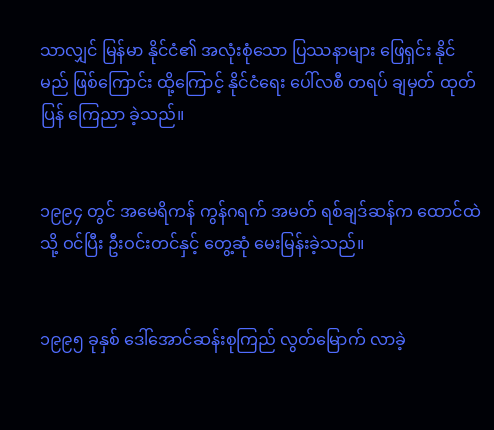သာလျှင် မြန်မာ နိုင်ငံ၏ အလုံးစုံသော ပြဿနာများ ဖြေရှင်း နိုင်မည် ဖြစ်ကြောင်း ထို့ကြောင့် နိုင်ငံရေး ပေါ်လစီ တရပ် ချမှတ် ထုတ်ပြန် ကြေညာ ခဲ့သည်။


၁၉၉၄ တွင် အမေရိကန် ကွန်ဂရက် အမတ် ရစ်ချဒ်ဆန်က ထောင်ထဲသို့ ဝင်ပြီး ဦးဝင်းတင်နှင့် တွေ့ဆုံ မေးမြန်းခဲ့သည်။


၁၉၉၅ ခုနှစ် ဒေါ်အောင်ဆန်းစုကြည် လွတ်မြောက် လာခဲ့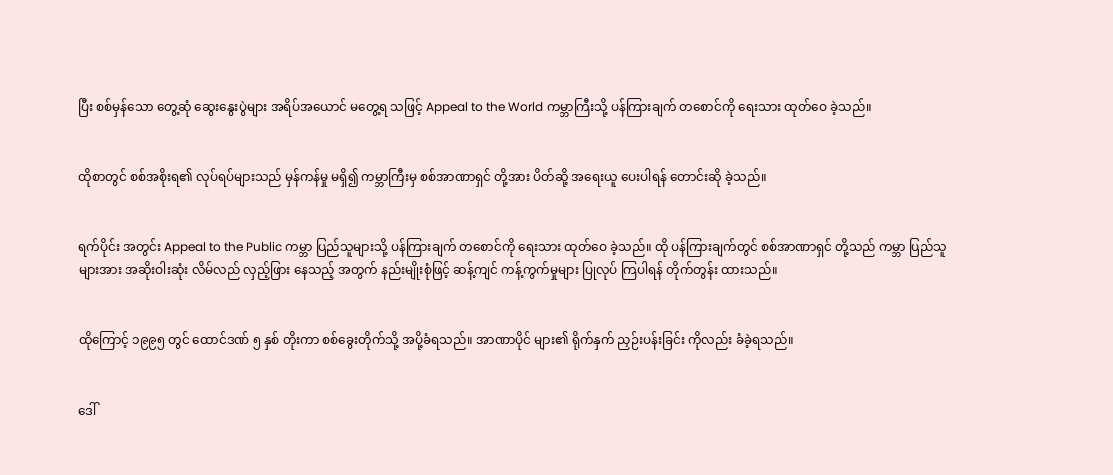ပြီး စစ်မှန်သော တွေ့ဆုံ ဆွေးနွေးပွဲများ အရိပ်အယောင် မတွေ့ရ သဖြင့် Appeal to the World ကမ္ဘာကြီးသို့ ပန်ကြားချက် တစောင်ကို ရေးသား ထုတ်ဝေ ခဲ့သည်။


ထိုစာတွင် စစ်အစိုးရ၏ လုပ်ရပ်များသည် မှန်ကန်မှု မရှိ၍ ကမ္ဘာကြီးမှ စစ်အာဏာရှင် တို့အား ပိတ်ဆို့ အရေးယူ ပေးပါရန် တောင်းဆို ခဲ့သည်။


ရက်ပိုင်း အတွင်း Appeal to the Public ကမ္ဘာ ပြည်သူများသို့ ပန်ကြားချက် တစောင်ကို ရေးသား ထုတ်ဝေ ခဲ့သည်။ ထို ပန်ကြားချက်တွင် စစ်အာဏာရှင် တို့သည် ကမ္ဘာ ပြည်သူများအား အဆိုးဝါးဆုံး လိမ်လည် လှည့်ဖြား နေသည့် အတွက် နည်းမျိုးစုံဖြင့် ဆန့်ကျင် ကန့်ကွက်မှုများ ပြုလုပ် ကြပါရန် တိုက်တွန်း ထားသည်။


ထိုကြောင့် ၁၉၉၅ တွင် ထောင်ဒဏ် ၅ နှစ် တိုးကာ စစ်ခွေးတိုက်သို့ အပို့ခံရသည်။ အာဏာပိုင် များ၏ ရိုက်နှက် ညှဉ်းပန်းခြင်း ကိုလည်း ခံခဲ့ရသည်။


ဒေါ်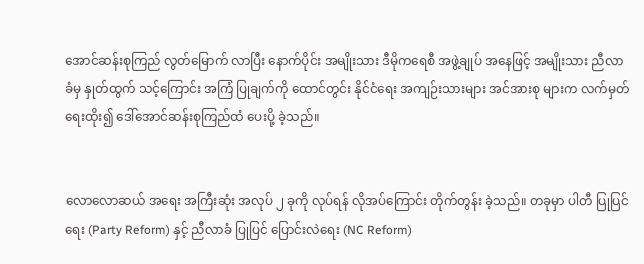အောင်ဆန်းစုကြည် လွတ်မြောက် လာပြီး နောက်ပိုင်း အမျိုးသား ဒီမိုကရေစီ အဖွဲ့ချုပ် အနေဖြင့် အမျိုးသား ညီလာခံမှ နှုတ်ထွက် သင့်ကြောင်း အကြံ ပြုချက်ကို ထောင်တွင်း နိုင်ငံရေး အကျဉ်းသားများ အင်အားစု များက လက်မှတ် ရေးထိုး၍ ဒေါ်အောင်ဆန်းစုကြည်ထံ ပေးပို့ ခဲ့သည်။


လောလောဆယ် အရေး အကြီးဆုံး အလုပ် ၂ ခုကို လုပ်ရန် လိုအပ်ကြောင်း တိုက်တွန်း ခဲ့သည်။ တခုမှာ ပါတီ ပြုပြင်ရေး (Party Reform) နှင့် ညီလာခံ ပြုပြင် ပြောင်းလဲရေး (NC Reform)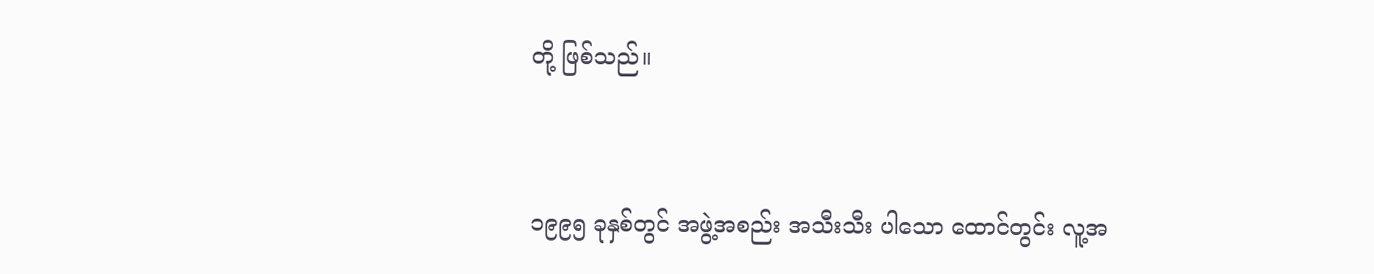တို့ ဖြစ်သည်။


၁၉၉၅ ခုနှစ်တွင် အဖွဲ့အစည်း အသီးသီး ပါသော ထောင်တွင်း လူ့အ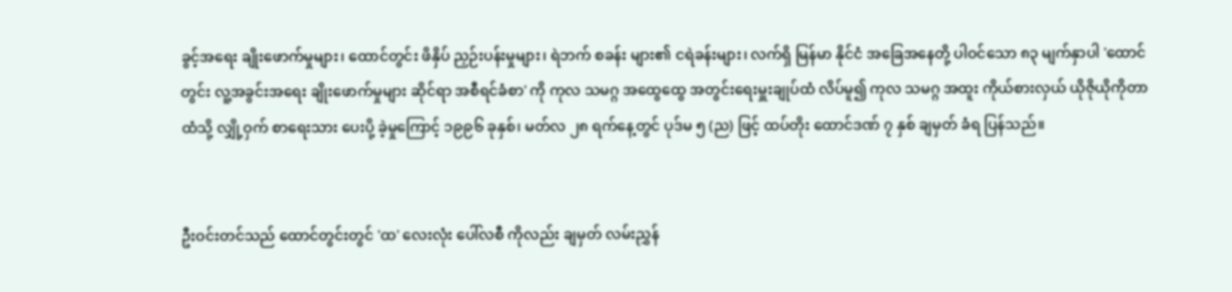ခွင့်အရေး ချိုးဖောက်မှုများ၊ ထောင်တွင်း ဖိနှိပ် ညှဉ်းပန်းမှုများ၊ ရဲဘက် စခန်း များ၏ ငရဲခန်းများ၊ လက်ရှိ မြန်မာ နိုင်ငံ အခြေအနေတို့ ပါဝင်သော ၈၃ မျက်နှာပါ 'ထောင်တွင်း လူ့အခွင်းအရေး ချိုးဖောက်မှုများ ဆိုင်ရာ အစီရင်ခံစာ' ကို ကုလ သမဂ္ဂ အထွေထွေ အတွင်းရေးမှူးချုပ်ထံ လိပ်မူ၍ ကုလ သမဂ္ဂ အထူး ကိုယ်စားလှယ် ယိုဇိုယိုကိုတာ ထံသို့ လျှို့ဝှက် စာရေးသား ပေးပို့ ခဲ့မှုကြောင့် ၁၉၉၆ ခုနှစ်၊ မတ်လ ၂၈ ရက်နေ့တွင် ပုဒ်မ ၅ (ည) ဖြင့် ထပ်တိုး ထောင်ဒဏ် ၇ နှစ် ချမှတ် ခံရ ပြန်သည်။


ဦးဝင်းတင်သည် ထောင်တွင်းတွင် 'ထ' လေးလုံး ပေါ်လစီ ကိုလည်း ချမှတ် လမ်းညွှန်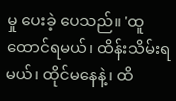မှု ပေးခဲ့ ပေသည်။ 'ထူထောင်ရမယ်၊ ထိန်းသိမ်းရမယ်၊ ထိုင်မနေနဲ့၊ ထိ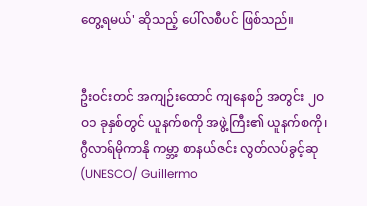တွေ့ရမယ်' ဆိုသည့် ပေါ်လစီပင် ဖြစ်သည်။


ဦးဝင်းတင် အကျဉ်းထောင် ကျနေစဉ် အတွင်း ၂ဝဝ၁ ခုနှစ်တွင် ယူနက်စကို အဖွဲ့ကြီး၏ ယူနက်စကို၊ ဂွီလာရ်မိုကာနို ကမ္ဘာ့ စာနယ်ဇင်း လွတ်လပ်ခွင့်ဆု (UNESCO/ Guillermo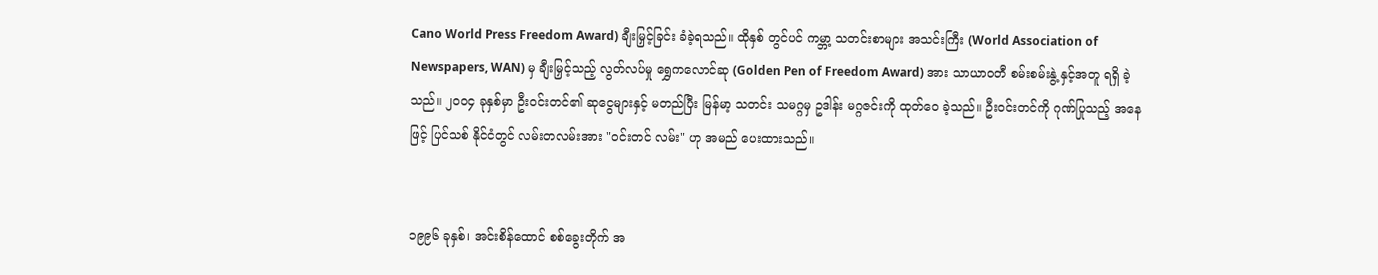Cano World Press Freedom Award) ချီးမြှင့်ခြင်း ခံခဲ့ရသည်။ ထိုနှစ် တွင်ပင် ကမ္ဘာ့ သတင်းစာများ အသင်းကြီး (World Association of Newspapers, WAN) မှ ချီးမြှင့်သည့် လွတ်လပ်မှု ရွှေကလောင်ဆု (Golden Pen of Freedom Award) အား သာယာဝတီ စမ်းစမ်းနွဲ့ နှင့်အတူ ရရှိ ခဲ့သည်။ ၂ဝဝ၄ ခုနှစ်မှာ ဦးဝင်းတင်၏ ဆုငွေများနှင့် မတည်ပြီး မြန်မာ့ သတင်း သမဂ္ဂမှ ဥဒါန်း မဂ္ဂဇင်းကို ထုတ်ဝေ ခဲ့သည်။ ဦးဝင်းတင်ကို ဂုဏ်ပြုသည့် အနေဖြင့် ပြင်သစ် နိုင်ငံတွင် လမ်းတလမ်းအား "ဝင်းတင် လမ်း" ဟု အမည် ပေးထားသည်။


၁၉၉၆ ခုနှစ်၊ အင်းစိန်ထောင် စစ်ခွေးတိုက် အ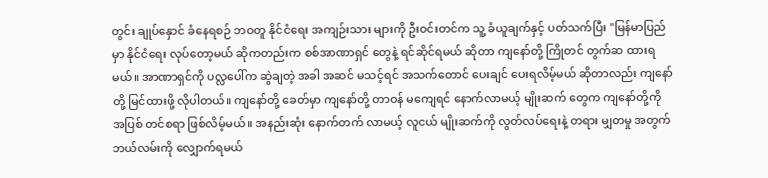တွင်း ချုပ်နှောင် ခံနေရစဉ် ဘဝတူ နိုင်ငံရေး အကျဉ်းသား များကို ဦးဝင်းတင်က သူ့ ခံယူချက်နှင့် ပတ်သက်ပြီး "မြန်မာပြည်မှာ နိုင်ငံရေး လုပ်တော့မယ် ဆိုကတည်းက စစ်အာဏာရှင် တွေနဲ့ ရင်ဆိုင်ရမယ် ဆိုတာ ကျနော်တို့ ကြိုတင် တွက်ဆ ထားရမယ်။ အာဏာရှင်ကို ပလ္လပေါ်က ဆွဲချတဲ့ အခါ အဆင် မသင့်ရင် အသက်တောင် ပေးချင် ပေးရလိမ့်မယ် ဆိုတာလည်း ကျနော်တို့ မြင်ထားဖို့ လိုပါတယ်။ ကျနော်တို့ ခေတ်မှာ ကျနော်တို့ တာဝန် မကျေရင် နောက်လာမယ့် မျိုးဆက် တွေက ကျနော်တို့ကို အပြစ် တင်စရာ ဖြစ်လိမ့်မယ်။ အနည်းဆုံး နောက်တက် လာမယ့် လူငယ် မျိုးဆက်ကို လွတ်လပ်ရေးနဲ့ တရား မျှတမှု အတွက် ဘယ်လမ်းကို လျှောက်ရမယ်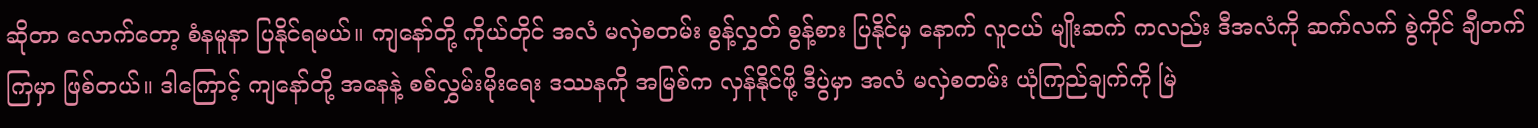ဆိုတာ လောက်တော့ စံနမူနာ ပြနိုင်ရမယ်။ ကျနော်တို့ ကိုယ်တိုင် အလံ မလှဲစတမ်း စွန့်လွှတ် စွန့်စား ပြနိုင်မှ နောက် လူငယ် မျိုးဆက် ကလည်း ဒီအလံကို ဆက်လက် စွဲကိုင် ချီတက် ကြမှာ ဖြစ်တယ်။ ဒါကြောင့် ကျနော်တို့ အနေနဲ့ စစ်လွှမ်းမိုးရေး ဒဿနကို အမြစ်က လှန်နိုင်ဖို့ ဒီပွဲမှာ အလံ မလှဲစတမ်း ယုံကြည်ချက်ကို မြဲ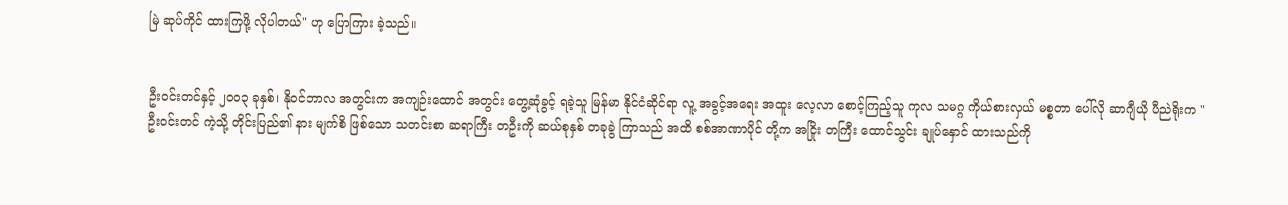မြဲ ဆုပ်ကိုင် ထားကြဖို့ လိုပါတယ်" ဟု ပြောကြား ခဲ့သည်။


ဦးဝင်းတင်နှင့် ၂ဝဝ၃ ခုနှစ်၊ နိုဝင်ဘာလ အတွင်းက အကျဉ်းထောင် အတွင်း တွေ့ဆုံခွင့် ရခဲ့သူ မြန်မာ နိုင်ငံဆိုင်ရာ လူ့ အခွင့်အရေး အထူး လေ့လာ စောင့်ကြည့်သူ ကုလ သမဂ္ဂ ကိုယ်စားလှယ် မစ္စတာ ပေါ်လို ဆာဂျီယို ပီညဲရိုးက "ဦးဝင်းတင် ကဲ့သို့ တိုင်းပြည်၏ နား မျက်စိ ဖြစ်သော သတင်းစာ ဆရာကြီး တဦးကို ဆယ်စုနှစ် တခုခွဲ ကြာသည် အထိ စစ်အာဏာပိုင် တို့က အငြိုး တကြီး ထောင်သွင်း ချုပ်နှောင် ထားသည်ကို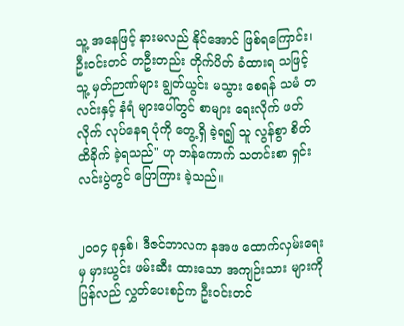သူ့ အနေဖြင့် နားမလည် နိုင်အောင် ဖြစ်ရကြောင်း၊ ဦးဝင်းတင် တဦးတည်း တိုက်ပိတ် ခံထားရ သဖြင့် သူ့ မှတ်ဉာဏ်များ ချွတ်ယွင်း မသွား စေရန် သမံ တလင်းနှင့် နံရံ များပေါ်တွင် စာများ ရေးလိုက် ဖတ်လိုက် လုပ်နေရ ပုံကို တွေ့ရှိ ခဲ့ရ၍ သူ လွန်စွာ စိတ် ထိခိုက် ခဲ့ရသည်" ဟု ဘန်ကောက် သတင်းစာ ရှင်းလင်းပွဲတွင် ပြောကြား ခဲ့သည်။


၂ဝဝ၄ ခုနှစ်၊ ဒီဇင်ဘာလက နအဖ ထောက်လှမ်းရေးမှ မှားယွင်း ဖမ်းဆီး ထားသော အကျဉ်းသား များကို ပြန်လည် လွှတ်ပေးစဉ်က ဦးဝင်းတင်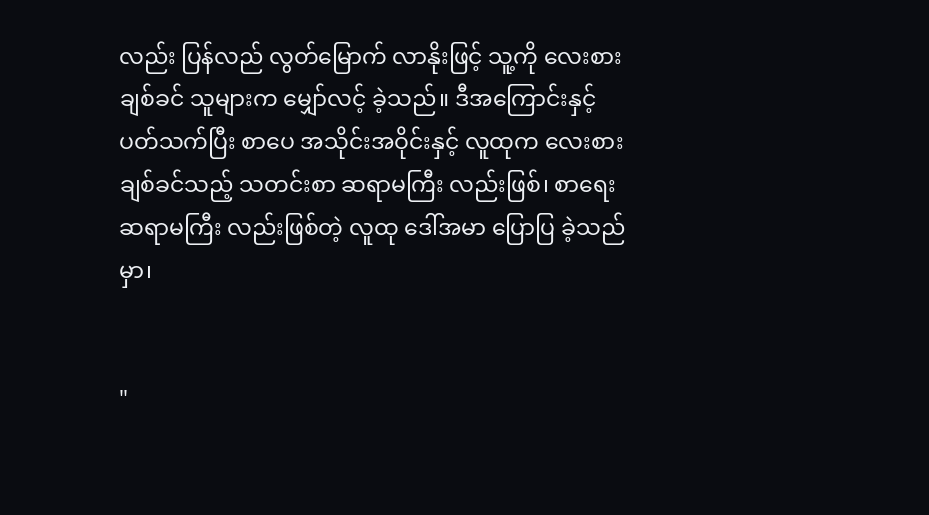လည်း ပြန်လည် လွတ်မြောက် လာနိုးဖြင့် သူ့ကို လေးစား ချစ်ခင် သူများက မျှော်လင့် ခဲ့သည်။ ဒီအကြောင်းနှင့် ပတ်သက်ပြီး စာပေ အသိုင်းအဝိုင်းနှင့် လူထုက လေးစား ချစ်ခင်သည့် သတင်းစာ ဆရာမကြီး လည်းဖြစ်၊ စာရေး ဆရာမကြီး လည်းဖြစ်တဲ့ လူထု ဒေါ်အမာ ပြောပြ ခဲ့သည်မှာ၊


"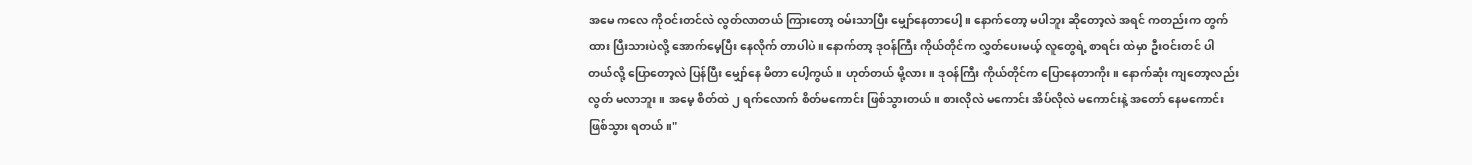အမေ ကလေ ကိုဝင်းတင်လဲ လွတ်လာတယ် ကြားတော့ ဝမ်းသာပြီး မျှော်နေတာပေါ့။ နောက်တော့ မပါဘူး ဆိုတော့လဲ အရင် ကတည်းက တွက်ထား ပြီးသားပဲလို့ အောက်မေ့ပြီး နေလိုက် တာပါပဲ။ နောက်တာ့ ဒုဝန်ကြီး ကိုယ်တိုင်က လွှတ်ပေးမယ့် လူတွေရဲ့ စာရင်း ထဲမှာ ဦးဝင်းတင် ပါတယ်လို့ ပြောတော့လဲ ပြန်ပြီး မျှော်နေ မိတာ ပေါ့ကွယ်။ ဟုတ်တယ် မို့လား။ ဒုဝန်ကြီး ကိုယ်တိုင်က ပြောနေတာကိုး။ နောက်ဆုံး ကျတော့လည်း လွတ် မလာဘူး။ အမေ့ စိတ်ထဲ ၂ ရက်လောက် စိတ်မကောင်း ဖြစ်သွားတယ်။ စားလိုလဲ မကောင်း အိပ်လိုလဲ မကောင်းနဲ့ အတော် နေမကောင်း ဖြစ်သွား ရတယ်။"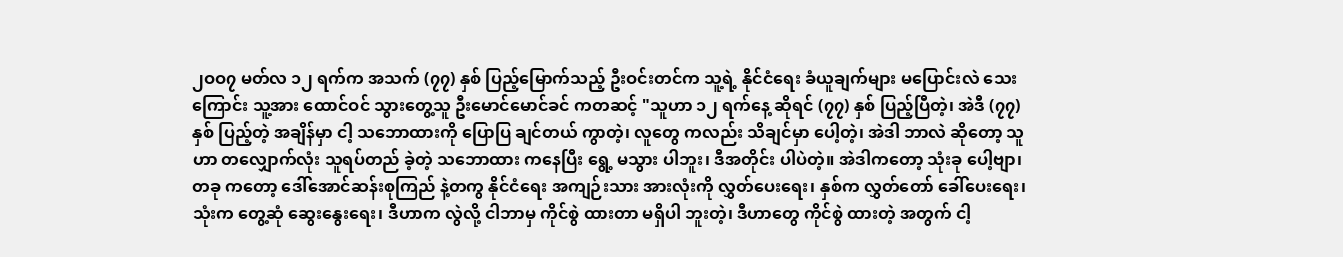၂ဝဝ၇ မတ်လ ၁၂ ရက်က အသက် (၇၇) နှစ် ပြည့်မြောက်သည့် ဦးဝင်းတင်က သူ့ရဲ့ နိုင်ငံရေး ခံယူချက်များ မပြောင်းလဲ သေးကြောင်း သူ့အား ထောင်ဝင် သွားတွေ့သူ ဦးမောင်မောင်ခင် ကတဆင့် "သူဟာ ၁၂ ရက်နေ့ ဆိုရင် (၇၇) နှစ် ပြည့်ပြီတဲ့၊ အဲဒီ (၇၇) နှစ် ပြည့်တဲ့ အချိန်မှာ ငါ့ သဘောထားကို ပြောပြ ချင်တယ် ကွာတဲ့၊ လူတွေ ကလည်း သိချင်မှာ ပေါ့တဲ့၊ အဲဒါ ဘာလဲ ဆိုတော့ သူဟာ တလျှောက်လုံး သူရပ်တည် ခဲ့တဲ့ သဘောထား ကနေပြီး ရွေ့ မသွား ပါဘူး၊ ဒီအတိုင်း ပါပဲတဲ့။ အဲဒါကတော့ သုံးခု ပေါ့ဗျာ၊ တခု ကတော့ ဒေါ်အောင်ဆန်းစုကြည် နဲ့တကွ နိုင်ငံရေး အကျဉ်းသား အားလုံးကို လွှတ်ပေးရေး၊ နှစ်က လွှတ်တော် ခေါ်ပေးရေး၊ သုံးက တွေ့ဆုံ ဆွေးနွေးရေး၊ ဒီဟာက လွဲလို့ ငါဘာမှ ကိုင်စွဲ ထားတာ မရှိပါ ဘူးတဲ့၊ ဒီဟာတွေ ကိုင်စွဲ ထားတဲ့ အတွက် ငါ့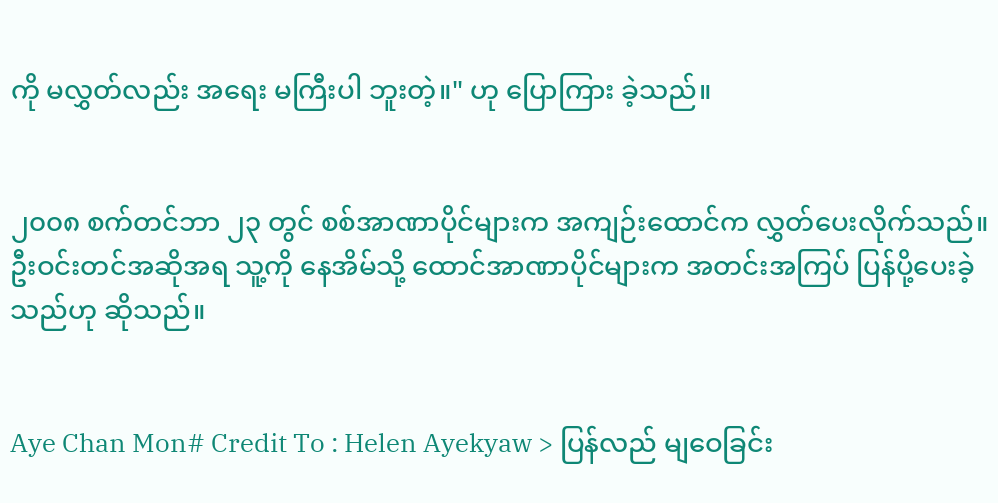ကို မလွှတ်လည်း အရေး မကြီးပါ ဘူးတဲ့။" ဟု ပြောကြား ခဲ့သည်။


၂၀၀၈ စက်တင်ဘာ ၂၃ တွင် စစ်အာဏာပိုင်များက အကျဉ်းထောင်က လွှတ်ပေးလိုက်သည်။ ဦးဝင်းတင်အဆိုအရ သူ့ကို နေအိမ်သို့ ထောင်အာဏာပိုင်များက အတင်းအကြပ် ပြန်ပို့ပေးခဲ့သည်ဟု ဆိုသည်။


Aye Chan Mon# Credit To : Helen Ayekyaw > ပြန်လည် မျဝေခြင်း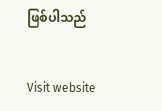ဖြစ်ပါသည်


Visit website